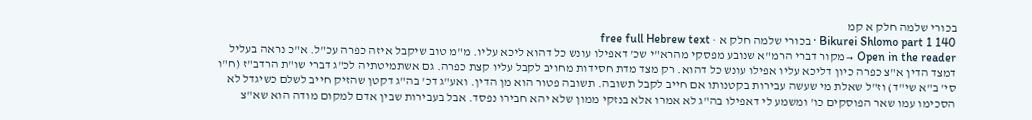בכורי שלמה חלק א קמ
Bikurei Shlomo part 1 140 · בכורי שלמה חלק א · free full Hebrew text
Open in the reader →מקור דברי הרמ"א שנובע מפסקי מהרא"י שכ' דאפילו עונש כל דהוא ליכא עליו. מ"מ טוב שיקבל איזה כפרה עכ"ל. א"כ נראה בעליל דמצד הדין א"צ כפרה כיון דליכא עליו אפילו עונש כל דהוא. רק מצד מדת חסידות מחויב לקבל עליו קצת כפרה. גם אשתמיטתיה לכ"ג דברי שו"ת הרדב"ז (ח"ו סי' ב"א שי"ד) וז"ל שאלת מי שעשה עבירות בקטנותו אם חייב לקבל תשובה. תשובה פטור הוא מן הדין. ואע"ג דכ' בה"ג דקטן שהזיק חייב לשלם כשיגדל לא הסכימו עמו שאר הפוסקים כו' ומשמע לי דאפילו בה"ג לא אמרו אלא בנזקי ממון שלא יהא חבירו נפסד. אבל בעבירות שבין אדם למקום מודה הוא שא"צ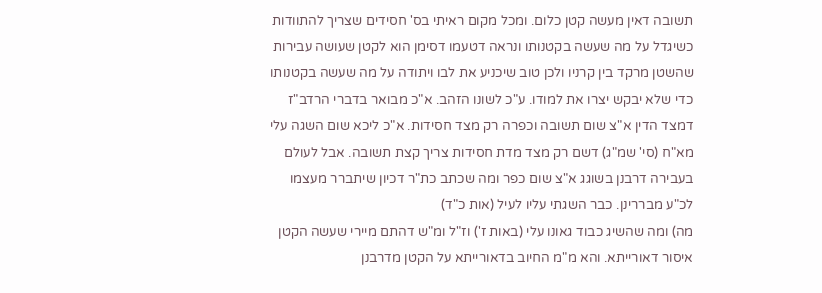תשובה דאין מעשה קטן כלום. ומכל מקום ראיתי בס' חסידים שצריך להתוודות כשיגדל על מה שעשה בקטנותו ונראה דטעמו דסימן הוא לקטן שעושה עבירות שהשטן מרקד בין קרניו ולכן טוב שיכניע את לבו ויתודה על מה שעשה בקטנותו כדי שלא יבקש יצרו את למודו. ע"כ לשונו הזהב. א"כ מבואר בדברי הרדב"ז דמצד הדין א"צ שום תשובה וכפרה רק מצד חסידות. א"כ ליכא שום השגה עלי מא"ח (סי' שמ"ג) דשם רק מצד מדת חסידות צריך קצת תשובה. אבל לעולם בעבירה דרבנן בשוגג א"צ שום כפר ומה שכתב כת"ר דכיון שיתברר מעצמו לכ"ע מבררינן. כבר השגתי עליו לעיל (אות כ"ד)
מה) ומה שהשיג כבוד גאונו עלי (באות ז') וז"ל ומ"ש דהתם מיירי שעשה הקטן איסור דאורייתא. והא מ"מ החיוב בדאורייתא על הקטן מדרבנן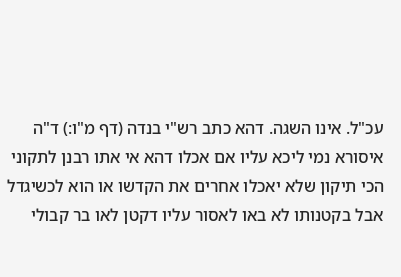עכ"ל. אינו השגה. דהא כתב רש"י בנדה (דף מ"ו:) ד"ה איסורא נמי ליכא עליו אם אכלו דהא אי אתו רבנן לתקוני הכי תיקון שלא יאכלו אחרים את הקדשו או הוא לכשיגדל אבל בקטנותו לא באו לאסור עליו דקטן לאו בר קבולי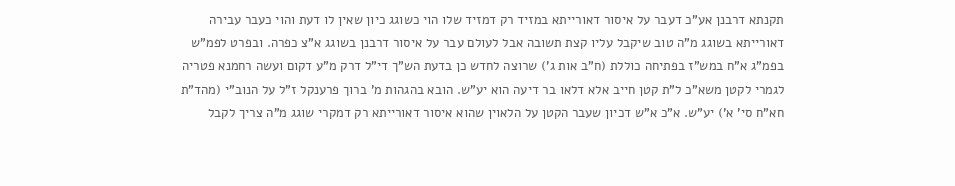תקנתא דרבנן אע"כ דעבר על איסור דאורייתא במזיד רק דמזיד שלו הוי כשוגג כיון שאין לו דעת והוי כעבר עבירה דאורייתא בשוגג מ"ה טוב שיקבל עליו קצת תשובה אבל לעולם עבר על איסור דרבנן בשוגג א"צ כפרה. ובפרט לפמ"ש בפמ"ג א"ח במש"ז בפתיחה כוללת (ח"ב אות ג') שרוצה לחדש כן בדעת הש"ך די"ל דרק מ"ע דקום ועשה רחמנא פטריה לגמרי לקטן משא"כ ל"ת קטן חייב אלא דלאו בר דיעה הוא יע"ש. הובא בהגהות מ' ברוך פרענקל ז"ל על הנוב"י (מהד"ת חא"ח סי' א') יע"ש. א"כ א"ש דכיון שעבר הקטן על הלאוין שהוא איסור דאורייתא רק דמקרי שוגג מ"ה צריך לקבל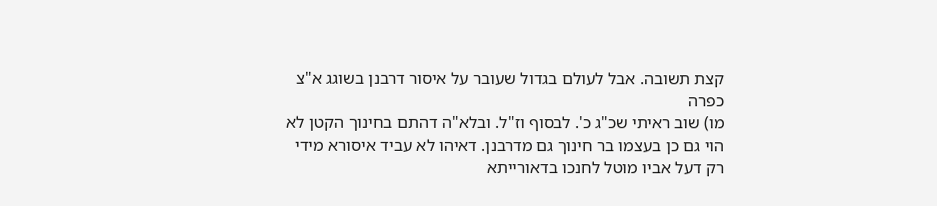קצת תשובה. אבל לעולם בגדול שעובר על איסור דרבנן בשוגג א"צ כפרה
מו) שוב ראיתי שכ"ג כ'. לבסוף וז"ל. ובלא"ה דהתם בחינוך הקטן לא הוי גם כן בעצמו בר חינוך גם מדרבנן. דאיהו לא עביד איסורא מידי רק דעל אביו מוטל לחנכו בדאורייתא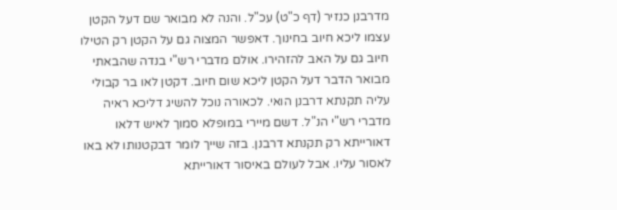מדרבנן כנזיר (דף כ"ט) עכ"ל. והנה לא מבואר שם דעל הקטן עצמו ליכא חיוב בחינוך. דאפשר המצוה גם על הקטן רק הטילו חיוב גם על האב להזהירו. אולם מדברי רש"י בנדה שהבאתי מבואר הדבר דעל הקטן ליכא שום חיוב. דקטן לאו בר קבולי עליה תקנתא דרבנן הואי. לכאורה נוכל להשיג דליכא ראיה מדברי רש"י הנ"ל. דשם מיירי במופלא סמוך לאיש דלאו דאורייתא רק תקנתא דרבנן. בזה שייך לומר דבקטנותו לא באו לאסור עליו. אבל לעולם באיסור דאורייתא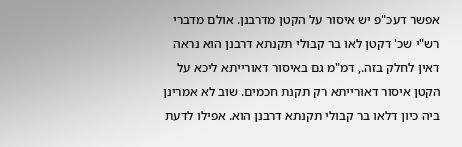אפשר דעכ"פ יש איסור על הקטן מדרבנן. אולם מדברי רש"י שכ' דקטן לאו בר קבולי תקנתא דרבנן הוא נראה דאין לחלק בזה., דמ"מ גם באיסור דאורייתא ליכא על הקטן איסור דאורייתא רק תקנת חכמים. שוב לא אמרינן ביה כיון דלאו בר קבולי תקנתא דרבנן הוא. אפילו לדעת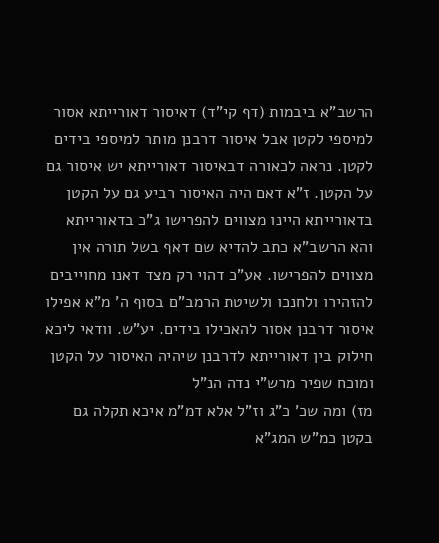הרשב"א ביבמות (דף קי"ד) דאיסור דאורייתא אסור למיספי לקטן אבל איסור דרבנן מותר למיספי בידים לקטן. נראה לכאורה דבאיסור דאורייתא יש איסור גם על הקטן. ז"א דאם היה האיסור רביע גם על הקטן בדאורייתא היינו מצווים להפרישו ג"כ בדאורייתא והא הרשב"א כתב להדיא שם דאף בשל תורה אין מצווים להפרישו. אע"כ דהוי רק מצד דאנו מחוייבים להזהירו ולחנכו ולשיטת הרמב"ם בסוף ה' מ"א אפילו איסור דרבנן אסור להאכילו בידים. יע"ש. וודאי ליכא חילוק בין דאורייתא לדרבנן שיהיה האיסור על הקטן ומוכח שפיר מרש"י נדה הנ"ל
מז) ומה שכ' כ"ג וז"ל אלא דמ"מ איכא תקלה גם בקטן כמ"ש המג"א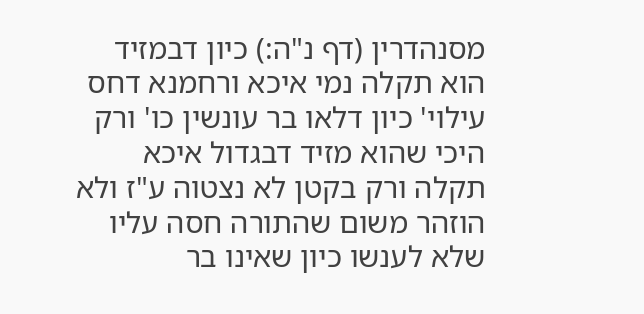מסנהדרין (דף נ"ה:) כיון דבמזיד הוא תקלה נמי איכא ורחמנא דחס עילוי' כיון דלאו בר עונשין כו' ורק היכי שהוא מזיד דבגדול איכא תקלה ורק בקטן לא נצטוה ע"ז ולא הוזהר משום שהתורה חסה עליו שלא לענשו כיון שאינו בר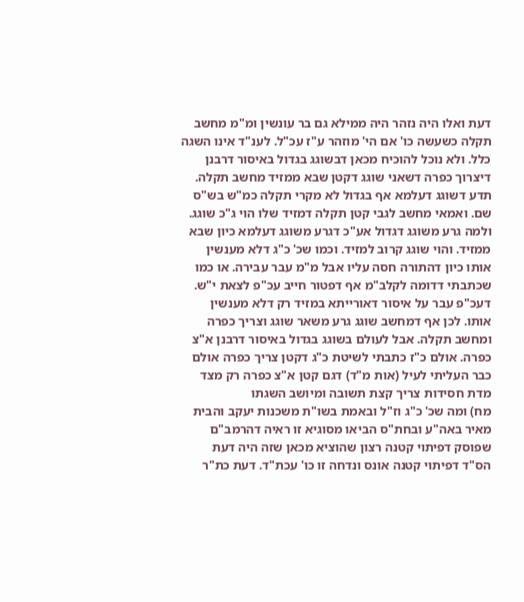דעת ואלו היה נזהר היה ממילא גם בר עונשין ומ"מ מחשב תקלה כשעשה כו' אם הי' מוזהר ע"ז עכ"ל. לענ"ד אינו השגה כלל. ולא נוכל להוכיח מכאן דבשוגג בגדול באיסור דרבנן דיצרוך כפרה דשאני שוגג דקטן שבא ממזיד מחשב תקלה. תדע דשוגג דעלמא אף בגדול לא מקרי תקלה כמ"ש בש"ס שם. ואמאי מחשב לגבי קטן תקלה דמזיד שלו הוי ג"כ שוגג. ולמה גרע משוגג דגדול אע"כ דגרע משוגג דעלמא כיון שבא ממזיד. והוי שוגג קרוב למזיד. וכמו שכ' כ"ג דלא מענשין אותו כיון דהתורה חסה עליו אבל מ"מ עבר עבירה. או כמו שכתבתי דדומה לקלב"מ אף דפטור חייב עכ"פ לצאת י"ש. דעכ"פ עבר על איסור דאורייתא במזיד רק דלא מענשין אותו. לכן אף דמחשב שוגג גרע משאר שוגג וצריך כפרה ומחשב תקלה. אבל לעולם בשוגג בגדול באיסור דרבנן א"צ כפרה. אולם כ"ז כתבתי לשיטת כ"ג דקטן צריך כפרה אולם כבר העליתי לעיל (אות מ"ד) דגם קטן א"צ כפרה רק מצד מדת חסידות צריך קצת תשובה ומיושב השגתו
מח) ומה שכ' כ"ג וז"ל ובאמת בשו"ת משכנות יעקב והבית מאיר באה"ע ובחת"ס הביאו מסוגיא זו ראיה דהרמב"ם שפוסק דפיתוי קטנה רצון שהוציא מכאן שזה היה דעת הס"ד דפיתוי קטנה אונס ונדחה זו כו' עכת"ד. דעת כת"ר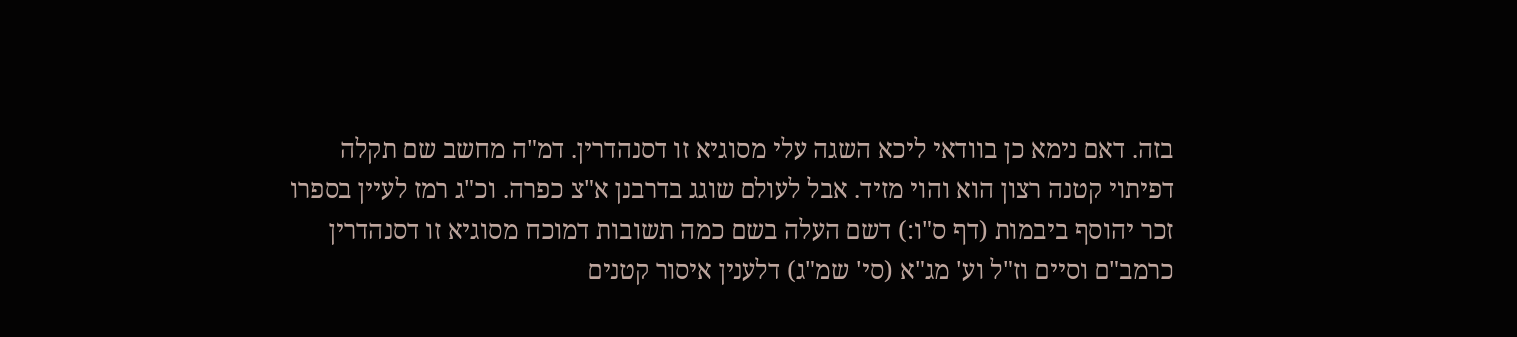בזה. דאם נימא כן בוודאי ליכא השגה עלי מסוגיא זו דסנהדרין. דמ"ה מחשב שם תקלה דפיתוי קטנה רצון הוא והוי מזיד. אבל לעולם שוגג בדרבנן א"צ כפרה. וכ"ג רמז לעיין בספרו זכר יהוסף ביבמות (דף ס"ו:) דשם העלה בשם כמה תשובות דמוכח מסוגיא זו דסנהדרין כרמב"ם וסיים וז"ל וע' מג"א (סי' שמ"ג) דלענין איסור קטנים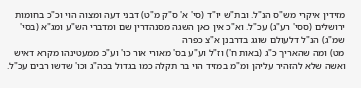מזידין איקרי מש"ס הנ"ל. ובת"ש יו"ד (סי' א' ס"ק מ"ט) דבני דעה ומצוה הוי וכ"כ בחומות ירושלים (ססי' רע"ג) עכ"ל. וא"כ אין כאן השגה מסנהדרין שם ומדברי הש"ע ומג"א (בסי' שמ"ג) הנ"ל דלעולם שוגג בדרבנן א"צ כפרה
מט) ומה שהאריך כ"ג (באות ח') וז"ל וע"ע בס' מאורי אור כו' וע"כ ממעטינהו מקרא דאיש ואשה שלא להזהיר עליהן ומ"מ במזיד הוי בר תקלה כמו בגדול בכה"ג וכו' שדשו רבים עכ"ל.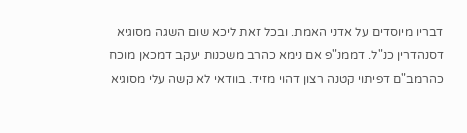דבריו מיוסדים על אדני האמת. ובכל זאת ליכא שום השגה מסוגיא דסנהדרין כנ"ל. דממנ"פ אם נימא כהרב משכנות יעקב דמכאן מוכח כהרמב"ם דפיתוי קטנה רצון דהוי מזיד. בוודאי לא קשה עלי מסוגיא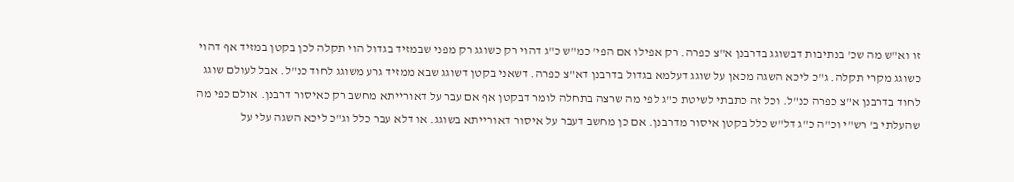זו וא"ש מה שכ' בנתיבות דבשוגג בדרבנן א"צ כפרה. רק אפילו אם הפי' כמ"ש כ"ג דהוי רק כשוגג רק מפני שבמזיד בגדול הוי תקלה לכן בקטן במזיד אף דהוי כשוגג מקרי תקלה. ג"כ ליכא השגה מכאן על שוגג דעלמא בגדול בדרבנן דא"צ כפרה. דשאני בקטן דשוגג שבא ממזיד גרע משוגג לחוד כנ"ל. אבל לעולם שוגג לחוד בדרבנן א"צ כפרה כנ"ל. וכל זה כתבתי לשיטת כ"ג לפי מה שרצה בתחלה לומר דבקטן אף אם עבר על דאורייתא מחשב רק כאיסור דרבנן. אולם כפי מה שהעלתי ב' רש"י וכ"ה כ"ג דל"ש כלל בקטן איסור מדרבנן. אם כן מחשב דעבר על איסור דאורייתא בשוגג. או דלא עבר כלל וג"כ ליכא השגה עלי על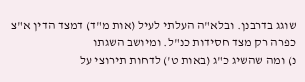שוגג בדרבנן. ובלא"ה העלתי לעיל (אות מ"ד) דמצד הדין א"צ כפרה רק מצד חסידות כנ"ל. ומיושב השגתו
נ) ומה שהשיג כ"ג (באות ט') לדחות תירוצי על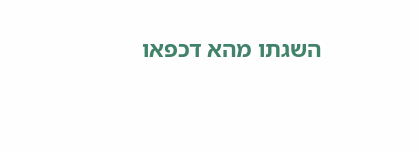השגתו מהא דכפאו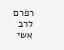רפרם לרב אשי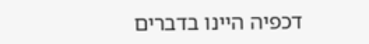דכפיה היינו בדברים